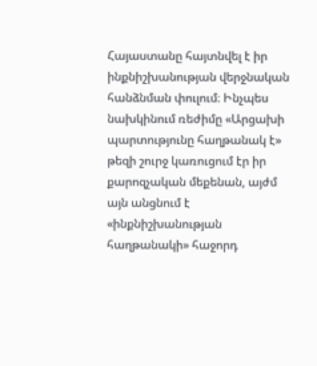Հայաստանը հայտնվել է իր ինքնիշխանության վերջնական հանձնման փուլում։ Ինչպես նախկինում ռեժիմը «Արցախի պարտությունը հաղթանակ է» թեզի շուրջ կառուցում էր իր քարոզչական մեքենան, այժմ այն անցնում է «ինքնիշխանության հաղթանակի» հաջորդ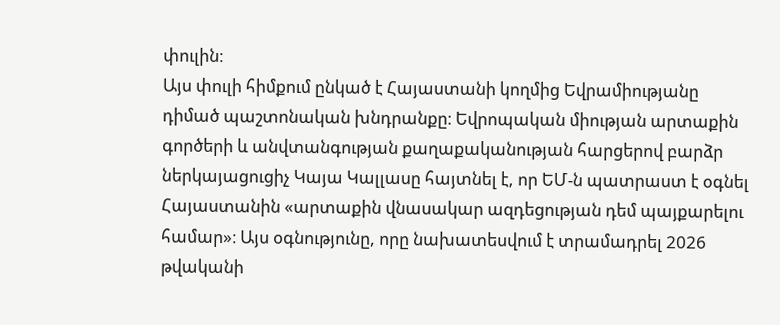փուլին։
Այս փուլի հիմքում ընկած է Հայաստանի կողմից Եվրամիությանը դիմած պաշտոնական խնդրանքը։ Եվրոպական միության արտաքին գործերի և անվտանգության քաղաքականության հարցերով բարձր ներկայացուցիչ Կայա Կալլասը հայտնել է, որ ԵՄ-ն պատրաստ է օգնել Հայաստանին «արտաքին վնասակար ազդեցության դեմ պայքարելու համար»։ Այս օգնությունը, որը նախատեսվում է տրամադրել 2026 թվականի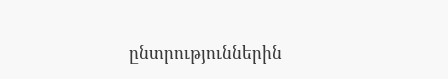ընտրություններին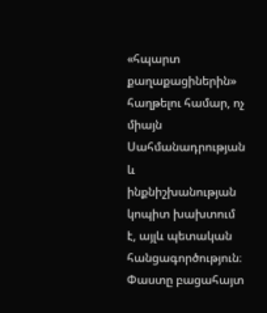«հպարտ քաղաքացիներին» հաղթելու համար, ոչ միայն Սահմանադրության և ինքնիշխանության կոպիտ խախտում է, այլև պետական հանցագործություն։
Փաստը բացահայտ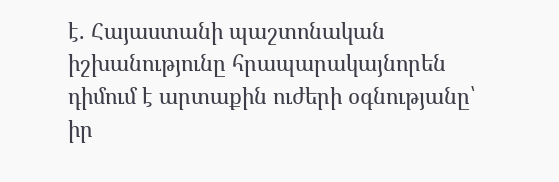է. Հայաստանի պաշտոնական իշխանությունը հրապարակայնորեն դիմում է արտաքին ուժերի օգնությանը՝ իր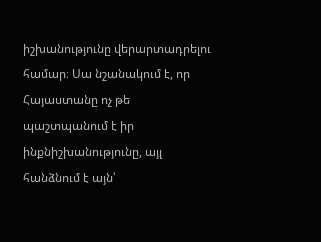իշխանությունը վերարտադրելու համար։ Սա նշանակում է, որ Հայաստանը ոչ թե պաշտպանում է իր ինքնիշխանությունը, այլ հանձնում է այն՝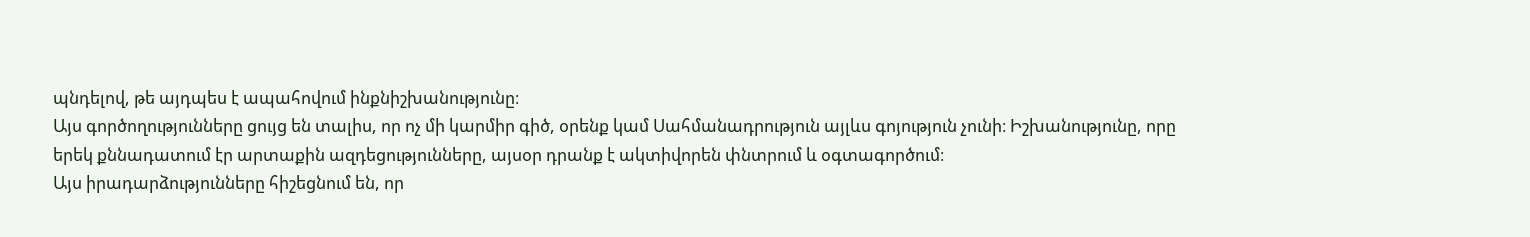պնդելով, թե այդպես է ապահովում ինքնիշխանությունը։
Այս գործողությունները ցույց են տալիս, որ ոչ մի կարմիր գիծ, օրենք կամ Սահմանադրություն այլևս գոյություն չունի։ Իշխանությունը, որը երեկ քննադատում էր արտաքին ազդեցությունները, այսօր դրանք է ակտիվորեն փնտրում և օգտագործում։
Այս իրադարձությունները հիշեցնում են, որ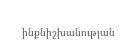ինքնիշխանության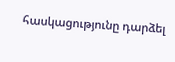հասկացությունը դարձել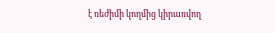է ռեժիմի կողմից կիրառվող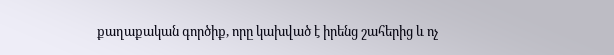քաղաքական գործիք, որը կախված է իրենց շահերից և ոչ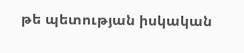թե պետության իսկական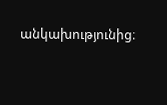անկախությունից։